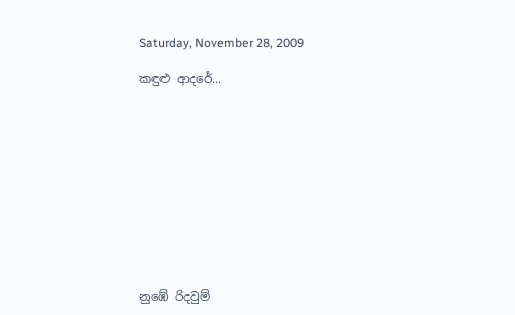Saturday, November 28, 2009

කඳුළු ආදරේ...











නුඹේ රිදවුම්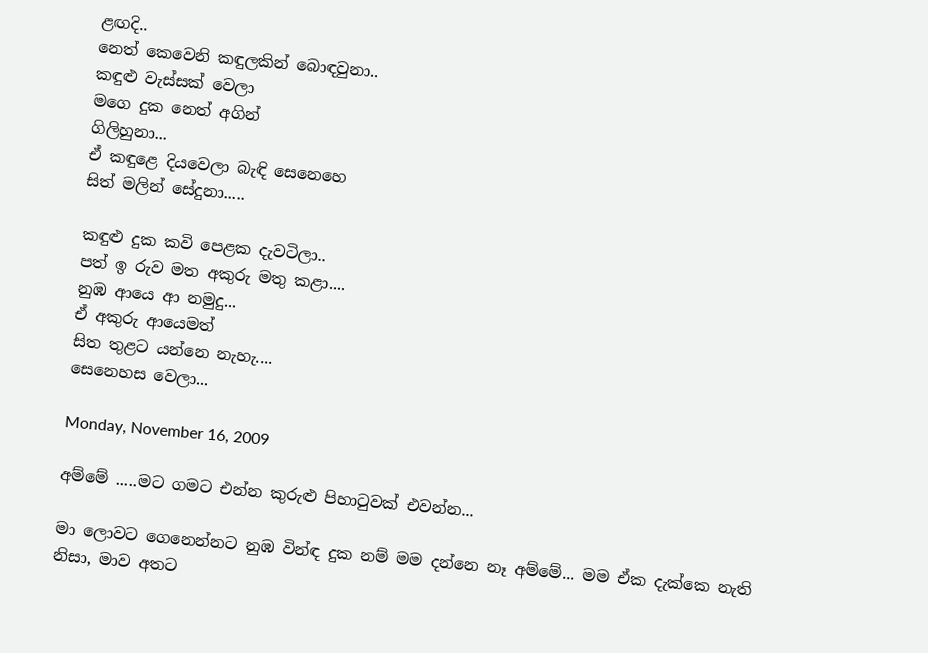ළඟදි..
නෙත් කෙවෙනි කඳුලකින් බොඳවුනා..
කඳුළු වැස්සක් වෙලා
මගෙ දුක නෙත් අගින්
ගිලිහුනා...
ඒ කඳුළෙ දියවෙලා බැඳි සෙනෙහෙ
සිත් මලින් සේදුනා.....

කඳුළු දුක කවි පෙළක දැවටිලා..
පත් ඉ රුව මත අකුරු මතු කළා....
නුඹ ආයෙ ආ නමුදු...
ඒ අකුරු ආයෙමත්
සිත තුළට යන්නෙ නැහැ....
සෙනෙහස වෙලා...

Monday, November 16, 2009

අම්මේ .....මට ගමට එන්න කුරුළු පිහා‍ටුවක් එවන්න...

මා ලොවට ගෙනෙන්නට නුඹ වින්ඳ දුක නම් මම දන්නෙ නෑ අම්මේ... මම ඒක දැක්කෙ නැති නිසා, මාව අතට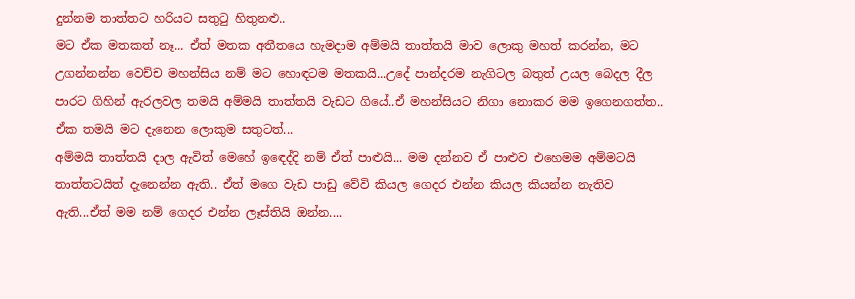දුන්නම තාත්තට හරියට සතු‍ටු හිතුනළු..
මට ඒක මතකත් නෑ... ඒත් මතක අතීතයෙ හැමදාම අම්මයි තාත්තයි මාව ලොකු මහත් කරන්න, මට උගන්නන්න වෙච්ච මහන්සිය නම් මට හොඳටම මතකයි...උදේ පාන්දරම නැගිටල බතුත් උයල බෙදල දීල පාරට ගිහින් ඇරලවල තමයි අම්මයි තාත්තයි වැඩට ගියේ..ඒ මහන්සියට නිගා නොකර මම ඉගෙනගත්ත.. ඒක තමයි මට දැනෙන ලොකුම සතුටත්...
අම්මයි තාත්තයි දාල ඇවිත් මෙහේ ඉ‍ඳෙද්දි නම් ඒත් පාළුයි... මම දන්නව ඒ පාළුව එහෙමම අම්මටයි තාත්තටයිත් දැනෙන්න ඇති.. ඒත් මගෙ වැඩ පාඩු වේවි කියල ගෙදර එන්න කියල කියන්න නැතිව ඇති...ඒත් මම නම් ගෙදර එන්න ලෑස්තියි ඔන්න....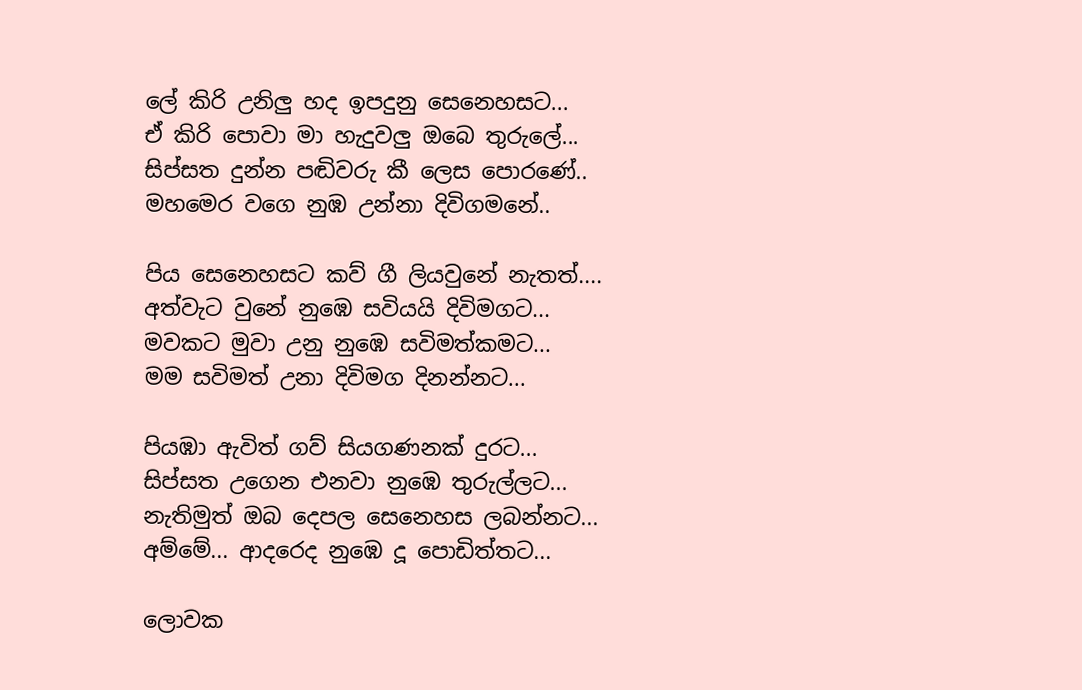ලේ කිරි උනිලු හද ඉපදුනු සෙනෙහසට...
ඒ කිරි පොවා මා හැදුවලු ඔබෙ තුරුලේ...
සිප්සත දුන්න පඬිවරු කී ලෙස පොරණේ..
මහමෙර වගෙ නුඹ උන්නා දිවිගමනේ..

පිය සෙනෙහසට කව් ගී ලියවුනේ නැතත්....
අත්වැට වුනේ නුඹෙ සවියයි දිවිමගට...
මවකට මුවා උනු නුඹෙ සවිමත්කමට...
මම සවිමත් උනා දිවිමග දිනන්නට...

පියඹා ඇවිත් ගව් සියගණනක් දුරට...
සිප්සත උගෙන එනවා නුඹෙ තුරුල්ලට...
නැතිමුත් ඔබ දෙපල සෙනෙහස ලබන්නට...
අම්මේ... ආදරෙද නුඹෙ දූ පොඩිත්තට...

ලොවක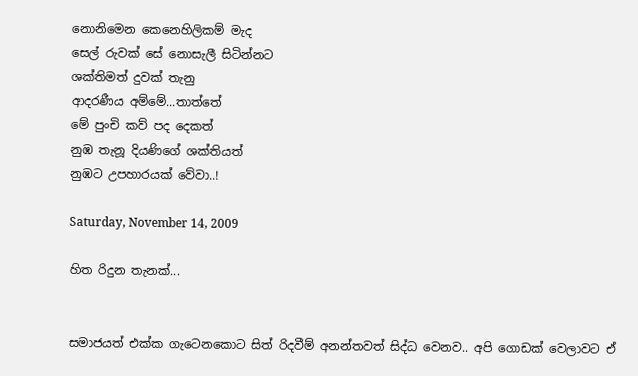නොනිමෙන කෙනෙහිලිකම් මැද
සෙල් රුවක් සේ නොසැලී සිටින්නට
ශක්තිමත් දුවක් තැනු
ආදරණීය අම්මේ...තාත්තේ
මේ පුංචි කව් පද දෙකත්
නුඹ තැනූ දියණිගේ ශක්තියත්
නුඹට උපහාරයක් වේවා..!

Saturday, November 14, 2009

හිත රිදුන තැනක්...


සමාජයත් එක්ක ගැටෙනකොට සිත් රිදවීම් අනන්තවත් සිද්ධ වෙනව.. අපි ගොඩක් වෙලාවට ඒ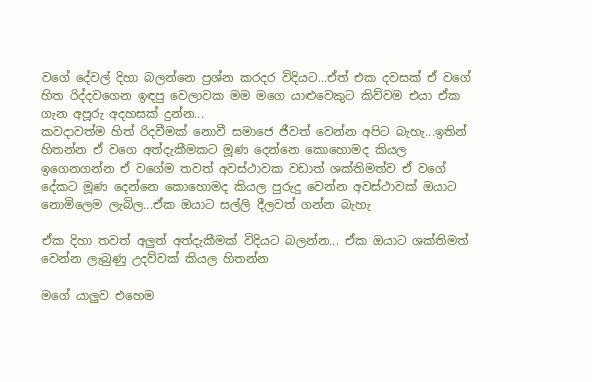වගේ දේවල් දිහා බලන්නෙ ප්‍රශ්න කරදර විදියට...ඒත් එක දවසක් ඒ වගේ හිත රිද්දවගෙන ඉඳපු වෙලාවක මම මගෙ යාළුවෙකුට කිව්වම එයා ඒක ගැන අපූරු අදහසක් දුන්න...
කවදාවත්ම හිත් රිදවීමක් නොවී සමාජෙ ජීවත් වෙන්න අපිට බැහැ...ඉතින් හිතන්න ඒ වගෙ අත්දැකීමකට මූණ දෙන්නෙ කොහොමද කියල ඉගෙනගන්න ඒ වගේම තවත් අවස්ථාවක වඩාත් ශක්තිමත්ව ඒ වගේ දේකට මූණ දෙන්නෙ කොහොමද කියල පුරුදු වෙන්න අවස්ථාවක් ඔයාට නොමිලෙම ලැබිල...ඒක ඔයාට සල්ලි දීලවත් ගන්න බැහැ

ඒක දිහා තවත් අලුත් අත්දැකීමක් විදියට බලන්න... ඒක ඔයාට ශක්තිමත් වෙන්න ලැබුණු උදව්වක් කියල හිතන්න

මගේ යාලුව එහෙම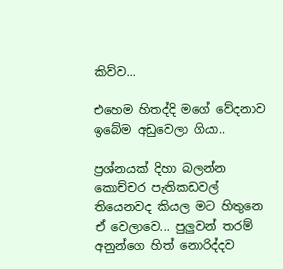කිව්ව...

එහෙම හිතද්දි මගේ වේදනාව ඉබේම අඩුවෙලා ගියා..

ප්‍රශ්නයක් දිහා බලන්න කොච්චර පැතිකඩවල් තියෙනවද කියල මට හිතුනෙ ඒ වෙලාවෙ... පුලුවන් තරම් අනුන්ගෙ හිත් නොරිද්දව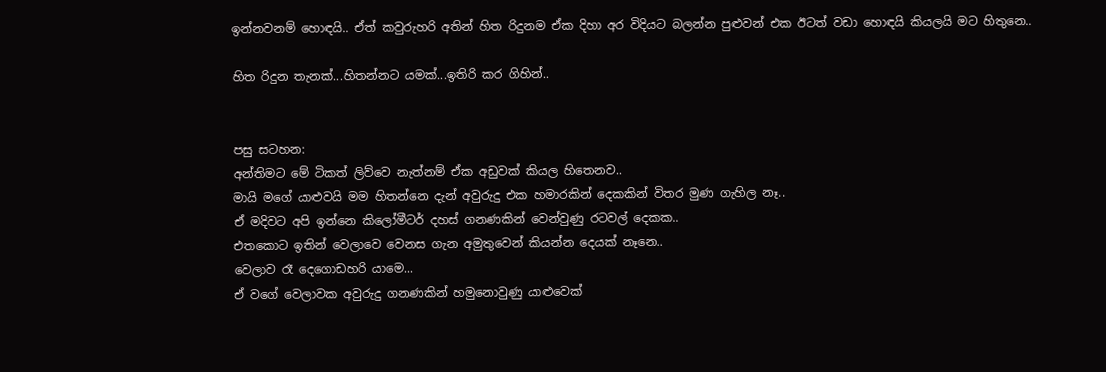ඉන්නවනම් හොඳයි.. ඒත් කවුරුහරි අතින් හිත රිදුනම ඒක දිහා අර විදියට බලන්න පුළුවන් එක ඊටත් වඩා හොඳයි කියලයි මට හිතුනෙ..

හිත රිදුන තැනක්...හිතන්නට යමක්...ඉතිරි කර ගිහින්..


පසු සටහන:
අන්තිමට මේ ටිකත් ලිව්වෙ නැත්නම් ඒක අඩුවක් කියල හිතෙනව..
මායි මගේ යාළුවයි මම හිතන්නෙ දැන් අවුරුදු එක හමාරකින් දෙකකින් විතර මුණ ගැහිල නෑ..
ඒ මදිවට අපි ඉන්නෙ කිලෝමීටර් දහස් ගනණකින් වෙන්වුණු රටවල් දෙකක..
එතකොට ඉතින් වෙලාවෙ වෙනස ගැන අමුතුවෙන් කියන්න දෙයක් නෑනෙ..
වෙලාව රෑ දෙගොඩහරි යාමෙ...
ඒ වගේ වෙලාවක අවුරුදු ගනණකින් හමුනොවුණු යාළුවෙක්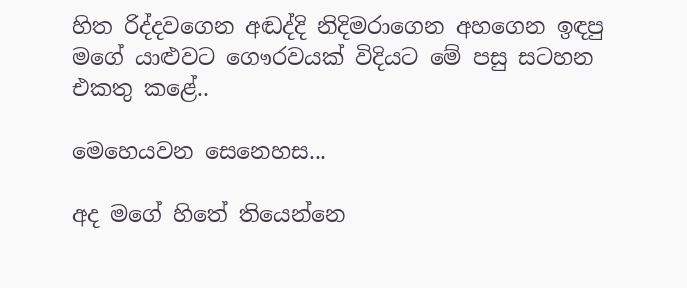හිත රිද්දවගෙන අඬද්දි නිදිමරාගෙන අහගෙන ඉඳපු මගේ යාළුවට ගෞරවයක් විදියට මේ පසු සටහන එකතු කළේ..

මෙහෙයවන සෙනෙහස...

අද මගේ හිතේ තියෙන්නෙ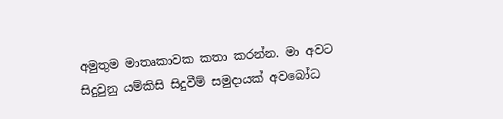අමුතුම මාතෘකාවක කතා කරන්න. මා අවට සිදුවුනු යම්කිසි සිදුවීම් සමුදායක් අවබෝධ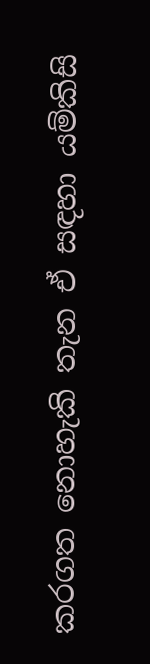කරගත නොහැකි තැන ඒ සඳහා යම්කිසි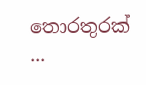තොරතුරක් ...